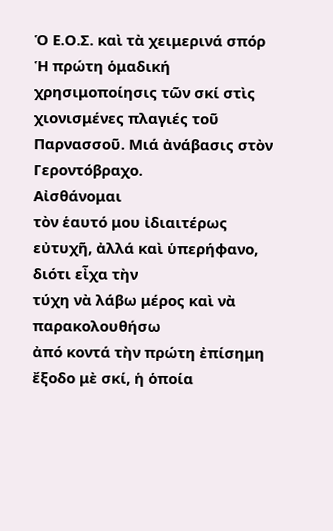Ὁ Ε.Ο.Σ. καὶ τὰ χειμερινά σπόρ
Ἡ πρώτη ὁμαδική χρησιμοποίησις τῶν σκί στὶς
χιονισμένες πλαγιές τοῦ Παρνασσοῦ. Μιά ἀνάβασις στὸν Γεροντόβραχο.
Αἰσθάνομαι
τὸν ἑαυτό μου ἰδιαιτέρως εὐτυχῆ, ἀλλά καὶ ὑπερήφανο, διότι εἶχα τὴν
τύχη νὰ λάβω μέρος καὶ νὰ παρακολουθήσω
ἀπό κοντά τὴν πρώτη ἐπίσημη ἔξοδο μὲ σκί, ἡ ὁποία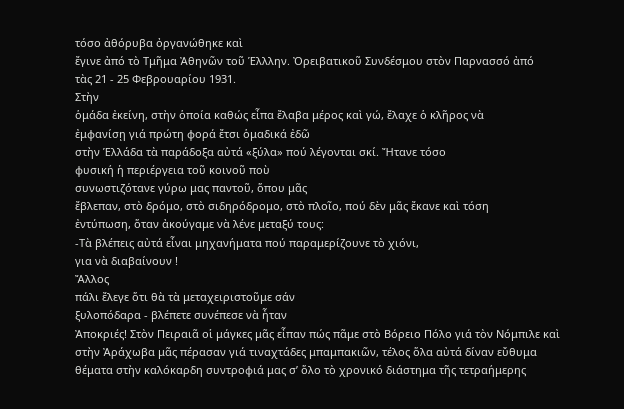τόσο ἀθόρυβα ὀργανώθηκε καὶ
ἔγινε ἀπό τὸ Τμῆμα Ἀθηνῶν τοῦ Ἑλλλην. Ὀρειβατικοῦ Συνδέσμου στὸν Παρνασσό ἀπό
τὰς 21 - 25 Φεβρουαρίου 1931.
Στὴν
ὁμάδα ἐκείνη, στὴν ὁποία καθώς εἶπα ἔλαβα μέρος καὶ γώ, ἔλαχε ὁ κλῆρος νὰ
ἐμφανίσῃ γιά πρώτη φορά ἔτσι ὁμαδικά ἐδῶ
στὴν Ἑλλάδα τὰ παράδοξα αὐτά «ξύλα» πού λέγονται σκί. Ἤτανε τόσο
φυσική ἡ περιέργεια τοῦ κοινοῦ ποὺ
συνωστιζότανε γύρω μας παντοῦ, ὅπου μᾶς
ἔβλεπαν, στὸ δρόμο, στὸ σιδηρόδρομο, στὸ πλοῖο, πού δὲν μᾶς ἔκανε καὶ τόση
ἐντύπωση, ὅταν ἀκούγαμε νὰ λένε μεταξύ τους:
-Τὰ βλέπεις αὐτά εἶναι μηχανήματα πού παραμερίζουνε τὸ χιόνι,
για νὰ διαβαίνουν !
Ἄλλος
πάλι ἔλεγε ὅτι θὰ τὰ μεταχειριστοῦμε σάν
ξυλοπόδαρα - βλέπετε συνέπεσε νὰ ἦταν
Ἀποκριές! Στὸν Πειραιᾶ οἱ μάγκες μᾶς εἶπαν πώς πᾶμε στὸ Βόρειο Πόλο γιά τὸν Νόμπιλε καὶ
στὴν Ἀράχωβα μᾶς πέρασαν γιά τιναχτάδες μπαμπακιῶν, τέλος ὅλα αὐτά δίναν εὔθυμα
θέματα στὴν καλόκαρδη συντροφιά μας σ’ ὅλο τὸ χρονικό διάστημα τῆς τετραήμερης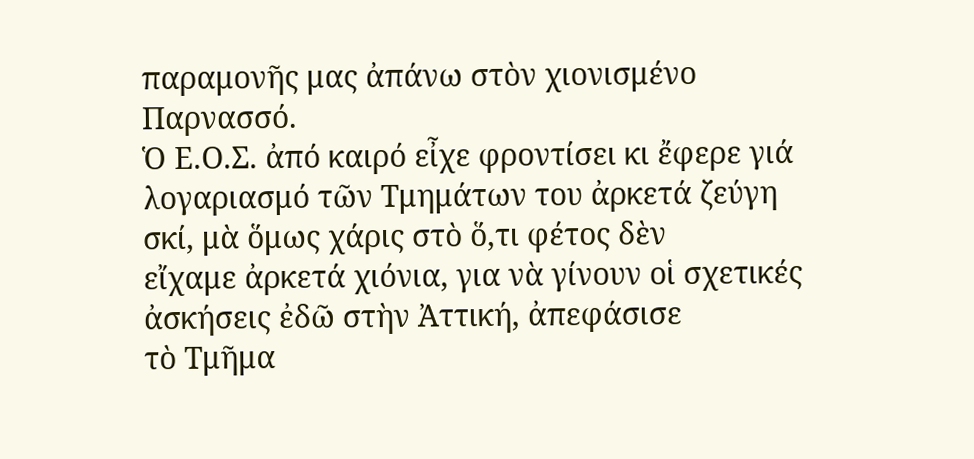παραμονῆς μας ἀπάνω στὸν χιονισμένο
Παρνασσό.
Ὁ Ε.Ο.Σ. ἀπό καιρό εἶχε φροντίσει κι ἔφερε γιά λογαριασμό τῶν Τμημάτων του ἀρκετά ζεύγη σκί, μὰ ὅμως χάρις στὸ ὅ,τι φέτος δὲν
εἴχαμε ἀρκετά χιόνια, για νὰ γίνουν οἱ σχετικές
ἀσκήσεις ἐδῶ στὴν Ἀττική, ἀπεφάσισε
τὸ Τμῆμα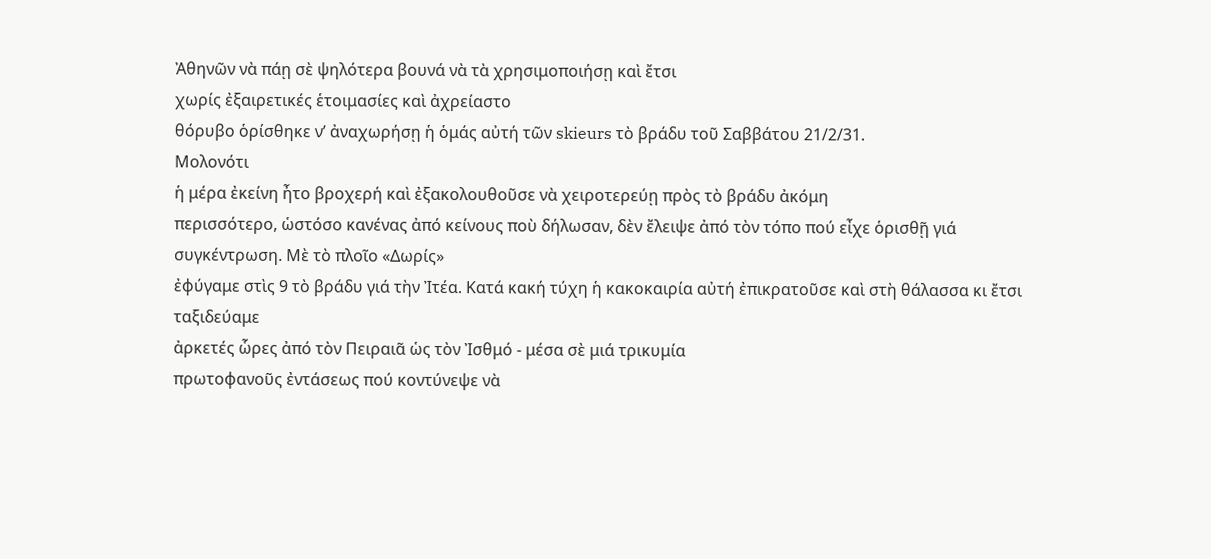Ἀθηνῶν νὰ πάῃ σὲ ψηλότερα βουνά νὰ τὰ χρησιμοποιήσῃ καὶ ἔτσι
χωρίς ἐξαιρετικές ἑτοιμασίες καὶ ἀχρείαστο
θόρυβο ὁρίσθηκε ν’ ἀναχωρήσῃ ἡ ὁμάς αὐτή τῶν skieurs τὸ βράδυ τοῦ Σαββάτου 21/2/31.
Μολονότι
ἡ μέρα ἐκείνη ἦτο βροχερή καὶ ἐξακολουθοῦσε νὰ χειροτερεύῃ πρὸς τὸ βράδυ ἀκόμη
περισσότερο, ὡστόσο κανένας ἀπό κείνους ποὺ δήλωσαν, δὲν ἔλειψε ἀπό τὸν τόπο πού εἶχε ὁρισθῇ γιά
συγκέντρωση. Μὲ τὸ πλοῖο «Δωρίς»
ἐφύγαμε στὶς 9 τὸ βράδυ γιά τὴν Ἰτέα. Κατά κακή τύχη ἡ κακοκαιρία αὐτή ἐπικρατοῦσε καὶ στὴ θάλασσα κι ἔτσι ταξιδεύαμε
ἀρκετές ὧρες ἀπό τὸν Πειραιᾶ ὡς τὸν Ἰσθμό - μέσα σὲ μιά τρικυμία
πρωτοφανοῦς ἐντάσεως πού κοντύνεψε νὰ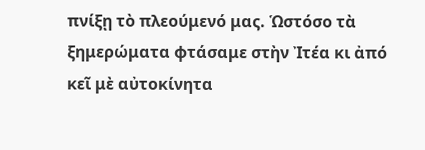πνίξῃ τὸ πλεούμενό μας. Ὡστόσο τὰ
ξημερώματα φτάσαμε στὴν Ἰτέα κι ἀπό κεῖ μὲ αὐτοκίνητα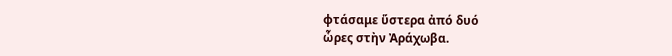φτάσαμε ὕστερα ἀπό δυό
ὧρες στὴν Ἀράχωβα.